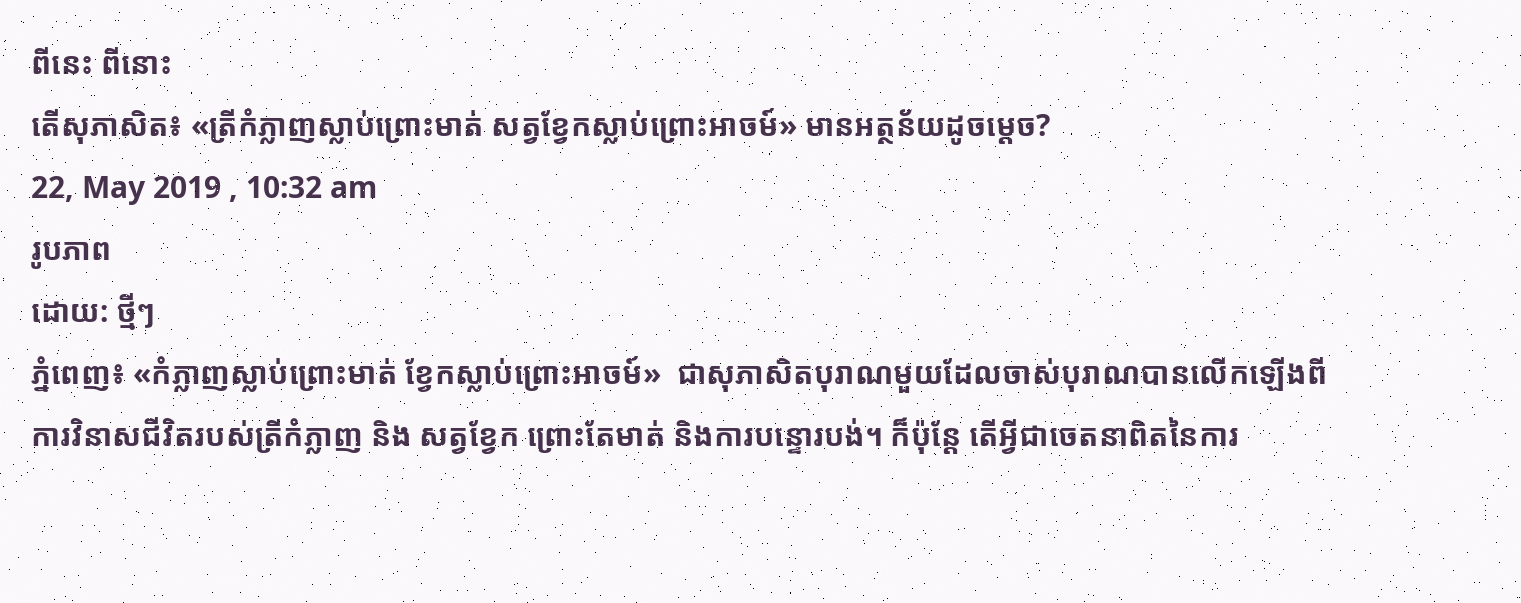ពីនេះ ពីនោះ
តើសុភាសិត៖ «ត្រីកំភ្លាញស្លាប់ព្រោះមាត់ សត្វខ្វែកស្លាប់ព្រោះអាចម៍» មានអត្ថន័យដូចម្ដេច?
22, May 2019 , 10:32 am
រូបភាព
ដោយ: ថ្មីៗ
ភ្នំពេញ៖ «កំភ្លាញស្លាប់ព្រោះមាត់ ខ្វែកស្លាប់ព្រោះអាចម៍»  ជាសុភាសិតបុរាណមួយដែលចាស់បុរាណបានលើកឡើងពីការវិនាសជីវិតរបស់ត្រីកំភ្លាញ និង សត្វខ្វែក ព្រោះតែមាត់ និងការបន្ទោរបង់។ ក៏ប៉ុន្តែ តើអ្វីជាចេតនាពិតនៃការ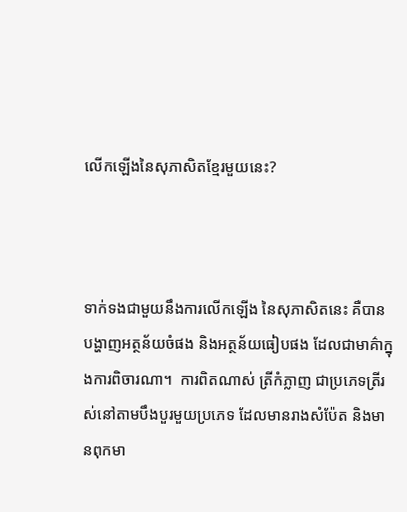លើកឡើងនៃសុភាសិតខ្មែរមួយនេះ?



ទាក់ទងជាមួយនឹងការលើកឡើង នៃសុភាសិតនេះ គឺបានបង្ហាញអត្ថន័យចំផង និងអត្ថន័យធៀបផង ដែលជាមាគ៌ាក្នុងការពិចារណា។  ការពិតណាស់ ត្រីកំភ្លាញ ជាប្រភេទត្រីរស់នៅតាមបឹងបួរមួយប្រភេទ ដែលមានរាងសំប៉ែត និងមានពុកមា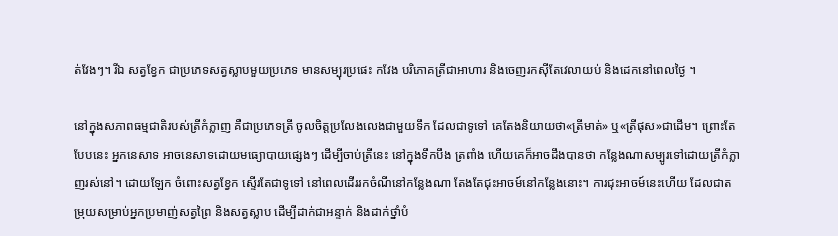ត់វែងៗ។ រីឯ សត្វខ្វែក ជាប្រភេទសត្វស្លាបមួយប្រភេទ មានសម្បុរប្រផេះ កវែង បរិភោគត្រីជាអាហារ និងចេញរកស៊ីតែវេលាយប់ និងដេកនៅពេលថ្ងៃ ។

នៅក្នុងសភាពធម្មជាតិរបស់ត្រីកំភ្លាញ គឺជាប្រភេទត្រី ចូលចិត្តប្រលែងលេងជាមួយទឹក ដែលជាទូទៅ គេតែងនិយាយថា«ត្រីមាត់» ឬ«ត្រីផុស»ជាដើម។ ព្រោះតែបែបនេះ អ្នកនេសាទ អាចនេសាទដោយមធ្យោបាយផ្សេងៗ ដើម្បីចាប់ត្រីនេះ នៅក្នុងទឹកបឹង ត្រពាំង ហើយគេក៏អាចដឹងបានថា កន្លែងណាសម្បូរទៅដោយត្រីកំភ្លាញរស់នៅ។ ដោយឡែក ចំពោះសត្វខ្វែក ស្ទើរតែជាទូទៅ នៅពេលដើររកចំណីនៅកន្លែងណា តែងតែជុះអាចម៍នៅកន្លែងនោះ។ ការជុះអាចម៍នេះហើយ ដែលជាតម្រុយសម្រាប់អ្នកប្រមាញ់សត្វព្រៃ និងសត្វស្លាប ដើម្បីដាក់ជាអន្ទាក់ និងដាក់ថ្នាំបំ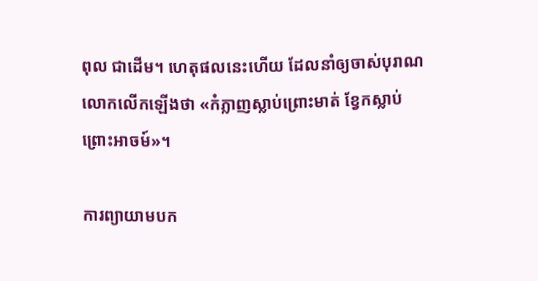ពុល ជាដើម។ ហេតុផលនេះហើយ ដែលនាំឲ្យចាស់បុរាណលោកលើកឡើងថា «កំភ្លាញស្លាប់ព្រោះមាត់ ខ្វែកស្លាប់ព្រោះអាចម៍»។

ការព្យាយាមបក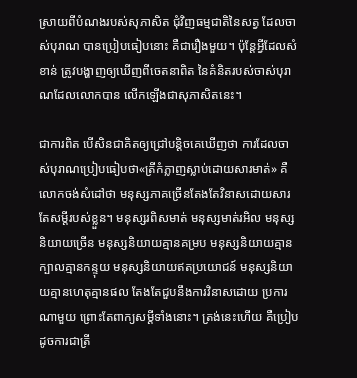ស្រាយពីបំណងរបស់សុភាសិត ជុំវិញធម្មជាតិនៃសត្វ ដែលចាស់បុរាណ បានប្រៀបធៀបនោះ គឺជារឿងមួយ។ ប៉ុន្តែអ្វីដែលសំខាន់ ត្រូវបង្ហាញឲ្យឃើញពីចេតនាពិត នៃគំនិតរបស់ចាស់បុរាណដែលលោកបាន លើកឡើងជាសុភាសិតនេះ។

ជាការពិត បើសិនជាគិតឲ្យជ្រៅបន្តិចគេឃើញថា ការដែលចាស់បុរាណប្រៀបធៀបថា«ត្រីកំភ្លាញស្លាប់ដោយសារមាត់» គឺលោកចង់សំដៅថា មនុស្សភាគច្រើនតែងតែវិនាសដោយសារតែសម្ដីរបស់ខ្លួន។ មនុស្សរពិសមាត់ មនុស្សមាត់រអិល មនុស្សនិយាយច្រើន មនុស្សនិយាយគ្មានគម្រប មនុស្សនិយាយគ្មានក្បាលគ្មានកន្ទុយ មនុស្សនិយាយឥតប្រយោជន៍ មនុស្សនិយាយគ្មានហេតុគ្មានផល តែងតែជួបនឹងការវិនាសដោយ ប្រការណាមួយ ព្រោះតែពាក្យសម្ដីទាំងនោះ។ ត្រង់នេះហើយ គឺប្រៀបដូចការជាត្រី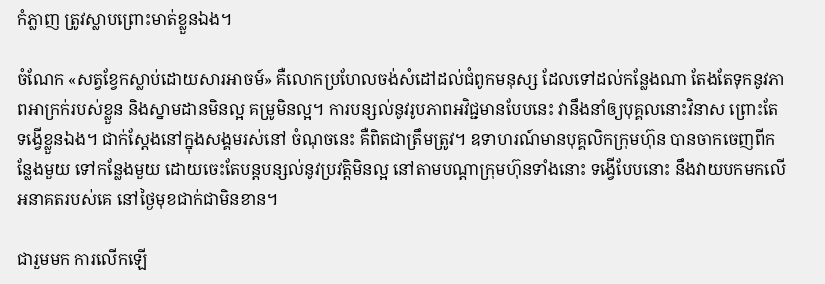កំភ្លាញ ត្រូវស្លាបព្រោះមាត់ខ្លួនឯង។

ចំណែក «សត្វខ្វែកស្លាប់ដោយសារអាចម៍» គឺលោកប្រហែលចង់សំដៅដល់ជំពូកមនុស្ស ដែលទៅដល់កន្លែងណា តែងតែទុកនូវភាពអាក្រក់របស់ខ្លួន និងស្នាមដានមិនល្អ គម្រូមិនល្អ។ ការបន្សល់នូវរូបភាពអវិជ្ជមានបែបនេះ វានឹងនាំឲ្យបុគ្គលនោះវិនាស ព្រោះតែទង្វើខ្លួនឯង។ ជាក់ស្ដែងនៅក្នុងសង្គមរស់នៅ ចំណុចនេះ គឺពិតជាត្រឹមត្រូវ។ ឧទាហរណ៍មានបុគ្គលិកក្រុមហ៊ុន បានចាកចេញពីកន្លែងមួយ ទៅកន្លែងមួយ ដោយចេះតែបន្តបន្សល់នូវប្រវត្តិមិនល្អ នៅតាមបណ្ដាក្រុមហ៊ុនទាំងនោះ ទង្វើបែបនោះ នឹងវាយបកមកលើអនាគតរបស់គេ នៅថ្ងៃមុខជាក់ជាមិនខាន។

ជារួមមក ការលើកឡើ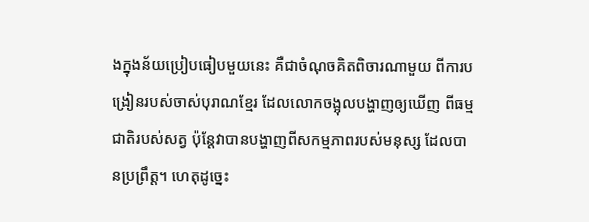ងក្នុងន័យប្រៀបធៀបមួយនេះ គឺជាចំណុចគិតពិចារណាមួយ ពីការបង្រៀនរបស់ចាស់បុរាណខ្មែរ ដែលលោកចង្អុលបង្ហាញឲ្យឃើញ ពីធម្មជាតិរបស់សត្វ ប៉ុន្តែវាបានបង្ហាញពីសកម្មភាពរបស់មនុស្ស ដែលបានប្រព្រឹត្ត។ ហេតុដូច្នេះ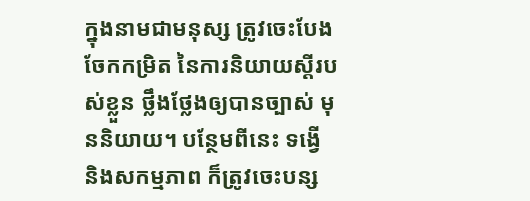ក្នុងនាមជាមនុស្ស ត្រូវចេះបែងចែកកម្រិត នៃការនិយាយស្ដីរបស់ខ្លួន ថ្លឹងថ្លែងឲ្យបានច្បាស់ មុននិយាយ។ បន្ថែមពីនេះ ទង្វើ និងសកម្មភាព ក៏ត្រូវចេះបន្ស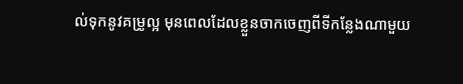ល់ទុកនូវគម្រូល្អ មុនពេលដែលខ្លួនចាកចេញពីទីកន្លែងណាមួយ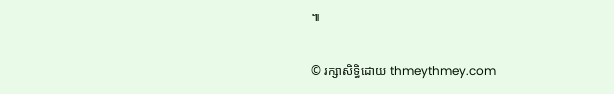៕


© រក្សាសិទ្ធិដោយ thmeythmey.com